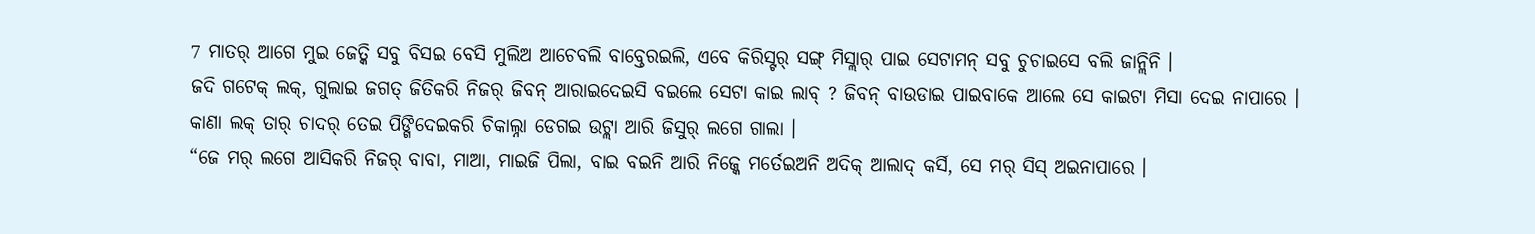7 ମାତର୍ ଆଗେ ମୁଇ ଜେତ୍କି ସବୁ ବିସଇ ବେସି ମୁଲିଅ ଆଚେବଲି ବାବ୍ତେରଇଲି, ଏବେ କିରିସ୍ଟର୍ ସଙ୍ଗ୍ ମିସ୍ଲାର୍ ପାଇ ସେଟାମନ୍ ସବୁ ଚୁଚାଇସେ ବଲି ଜାନ୍ଲିନି ।
ଜଦି ଗଟେକ୍ ଲକ୍, ଗୁଲାଇ ଜଗତ୍ ଜିତିକରି ନିଜର୍ ଜିବନ୍ ଆରାଇଦେଇସି ବଇଲେ ସେଟା କାଇ ଲାବ୍ ? ଜିବନ୍ ବାଉଡାଇ ପାଇବାକେ ଆଲେ ସେ କାଇଟା ମିସା ଦେଇ ନାପାରେ ।
କାଣା ଲକ୍ ତାର୍ ଚାଦର୍ ତେଇ ପିଙ୍ଗିଦେଇକରି ଚିକାଲ୍ନା ଡେଗଇ ଉଟ୍ଲା ଆରି ଜିସୁର୍ ଲଗେ ଗାଲା ।
“ଜେ ମର୍ ଲଗେ ଆସିକରି ନିଜର୍ ବାବା, ମାଆ, ମାଇଜି ପିଲା, ବାଇ ବଇନି ଆରି ନିଜ୍କେ ମର୍ତେଇଅନି ଅଦିକ୍ ଆଲାଦ୍ କର୍ସି, ସେ ମର୍ ସିସ୍ ଅଇନାପାରେ ।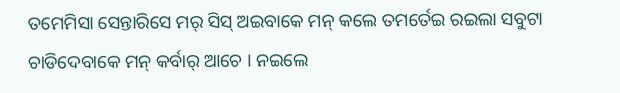ତମେମିସା ସେନ୍ତାରିସେ ମର୍ ସିସ୍ ଅଇବାକେ ମନ୍ କଲେ ତମର୍ତେଇ ରଇଲା ସବୁଟା ଚାଡିଦେବାକେ ମନ୍ କର୍ବାର୍ ଆଚେ । ନଇଲେ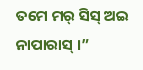ତମେ ମର୍ ସିସ୍ ଅଇ ନାପାରାସ୍ ।”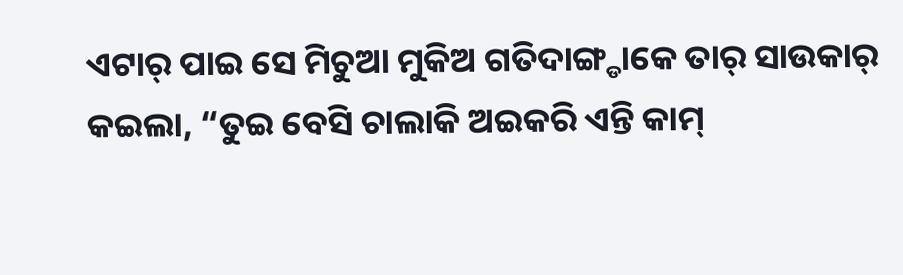ଏଟାର୍ ପାଇ ସେ ମିଚୁଆ ମୁକିଅ ଗତିଦାଙ୍ଗ୍ଡାକେ ତାର୍ ସାଉକାର୍ କଇଲା, “ତୁଇ ବେସି ଚାଲାକି ଅଇକରି ଏନ୍ତି କାମ୍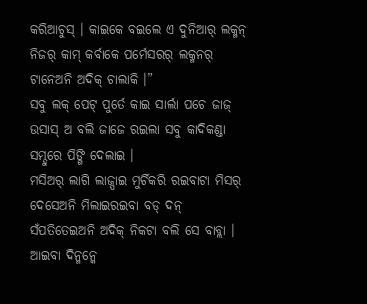କରିଆଚୁସ୍ । କାଇକେ ବଇଲେ ଏ ଦୁନିଆର୍ ଲକ୍ମନ୍ ନିଜର୍ କାମ୍ କର୍ବାକେ ପର୍ମେସରର୍ ଲକ୍ମନର୍ ଟାନେଅନି ଅଦିକ୍ ଚାଲାକି ।”
ସବୁ ଲକ୍ ପେଟ୍ ପୁର୍ତେ କାଇ ସାର୍ଲା ପଚେ ଜାଜ୍ ଉସାସ୍ ଅ ବଲି ଜାଜେ ରଇଲା ସବୁ କାଦିକଣ୍ଡା ସମ୍ଦୁରେ ପିଙ୍ଗି ଦେଲାଇ ।
ମସିଅର୍ ଲାଗି ଲାଜ୍ପାଇ ମୁର୍ଚିକରି ରଇବାଟା ମିସର୍ ଦେସେଅନି ମିଲାଇରଇବା ବଡ୍ ଦନ୍ ସଁପତିତେଇଅନି ଅଦିକ୍ ନିକଟା ବଲି ସେ ବାବ୍ଲା । ଆଇବା ଦିନ୍ମନ୍କେ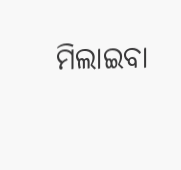ମିଲାଇବା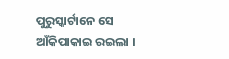ପୁରୁସ୍କାର୍ଟାନେ ସେ ଆଁକିପାକାଇ ରଇଲା ।